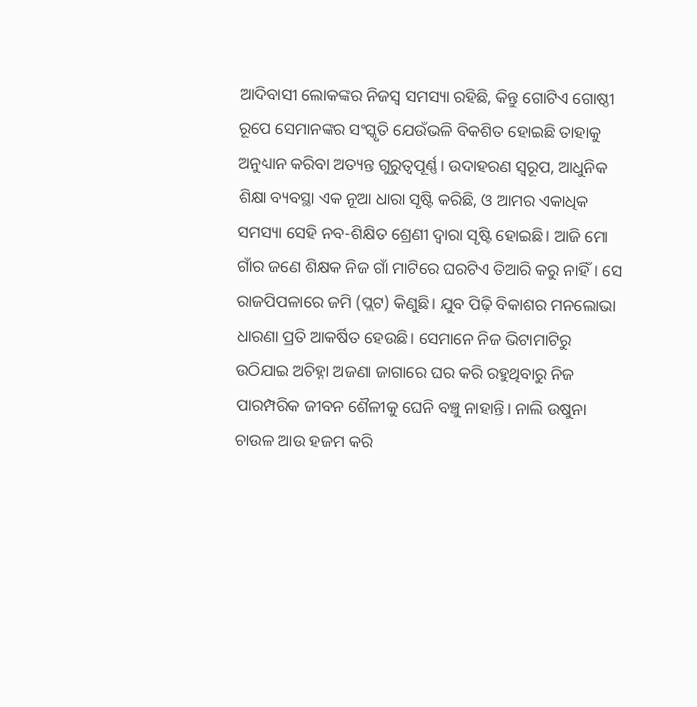ଆଦିବାସୀ ଲୋକଙ୍କର ନିଜସ୍ଵ ସମସ୍ୟା ରହିଛି, କିନ୍ତୁ ଗୋଟିଏ ଗୋଷ୍ଠୀ ରୂପେ ସେମାନଙ୍କର ସଂସ୍କୃତି ଯେଉଁଭଳି ବିକଶିତ ହୋଇଛି ତାହାକୁ ଅନୁଧ୍ୟାନ କରିବା ଅତ୍ୟନ୍ତ ଗୁରୁତ୍ୱପୂର୍ଣ୍ଣ। ଉଦାହରଣ ସ୍ୱରୂପ, ଆଧୁନିକ ଶିକ୍ଷା ବ୍ୟବସ୍ଥା ଏକ ନୂଆ ଧାରା ସୃଷ୍ଟି କରିଛି, ଓ ଆମର ଏକାଧିକ ସମସ୍ୟା ସେହି ନବ-ଶିକ୍ଷିତ ଶ୍ରେଣୀ ଦ୍ଵାରା ସୃଷ୍ଟି ହୋଇଛି। ଆଜି ମୋ ଗାଁର ଜଣେ ଶିକ୍ଷକ ନିଜ ଗାଁ ମାଟିରେ ଘରଟିଏ ତିଆରି କରୁ ନାହିଁ। ସେ ରାଜପିପଳାରେ ଜମି (ପ୍ଲଟ) କିଣୁଛି। ଯୁବ ପିଢ଼ି ବିକାଶର ମନଲୋଭା ଧାରଣା ପ୍ରତି ଆକର୍ଷିତ ହେଉଛି। ସେମାନେ ନିଜ ଭିଟାମାଟିରୁ ଉଠିଯାଇ ଅଚିହ୍ନା ଅଜଣା ଜାଗାରେ ଘର କରି ରହୁଥିବାରୁ ନିଜ ପାରମ୍ପରିକ ଜୀବନ ଶୈଳୀକୁ ଘେନି ବଞ୍ଚୁ ନାହାନ୍ତି। ନାଲି ଉଷୁନା ଚାଉଳ ଆଉ ହଜମ କରି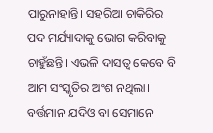ପାରୁନାହାନ୍ତି। ସହରିଆ ଚାକିରିର ପଦ ମର୍ଯ୍ୟାଦାକୁ ଭୋଗ କରିବାକୁ ଚାହୁଁଛନ୍ତି। ଏଭଳି ଦାସତ୍ଵ କେବେ ବି ଆମ ସଂସ୍କୃତିର ଅଂଶ ନଥିଲା। ବର୍ତ୍ତମାନ ଯଦିଓ ବା ସେମାନେ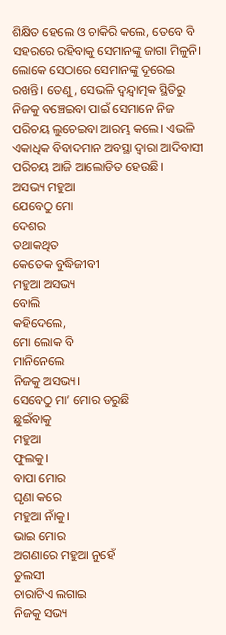ଶିକ୍ଷିତ ହେଲେ ଓ ଚାକିରି କଲେ, ତେବେ ବି ସହରରେ ରହିବାକୁ ସେମାନଙ୍କୁ ଜାଗା ମିଳୁନି। ଲୋକେ ସେଠାରେ ସେମାନଙ୍କୁ ଦୂରେଇ ରଖନ୍ତି। ତେଣୁ, ସେଭଳି ଦ୍ଵନ୍ଦ୍ୱାତ୍ମକ ସ୍ଥିତିରୁ ନିଜକୁ ବଞ୍ଚେଇବା ପାଇଁ ସେମାନେ ନିଜ ପରିଚୟ ଲୁଚେଇବା ଆରମ୍ଭ କଲେ। ଏଭଳି ଏକାଧିକ ବିବାଦମାନ ଅବସ୍ଥା ଦ୍ଵାରା ଆଦିବାସୀ ପରିଚୟ ଆଜି ଆଲୋଡିତ ହେଉଛି।
ଅସଭ୍ୟ ମହୁଆ
ଯେବେଠୁ ମୋ
ଦେଶର
ତଥାକଥିତ
କେତେକ ବୁଦ୍ଧିଜୀବୀ
ମହୁଆ ଅସଭ୍ୟ
ବୋଲି
କହିଦେଲେ,
ମୋ ଲୋକ ବି
ମାନିନେଲେ
ନିଜକୁ ଅସଭ୍ୟ।
ସେବେଠୁ ମା’ ମୋର ଡରୁଛି
ଛୁଇଁବାକୁ
ମହୁଆ
ଫୁଲକୁ।
ବାପା ମୋର
ଘୃଣା କରେ
ମହୁଆ ନାଁକୁ।
ଭାଇ ମୋର
ଅଗଣାରେ ମହୁଆ ନୁହେଁ
ତୁଲସୀ
ଚାରାଟିଏ ଲଗାଇ
ନିଜକୁ ସଭ୍ୟ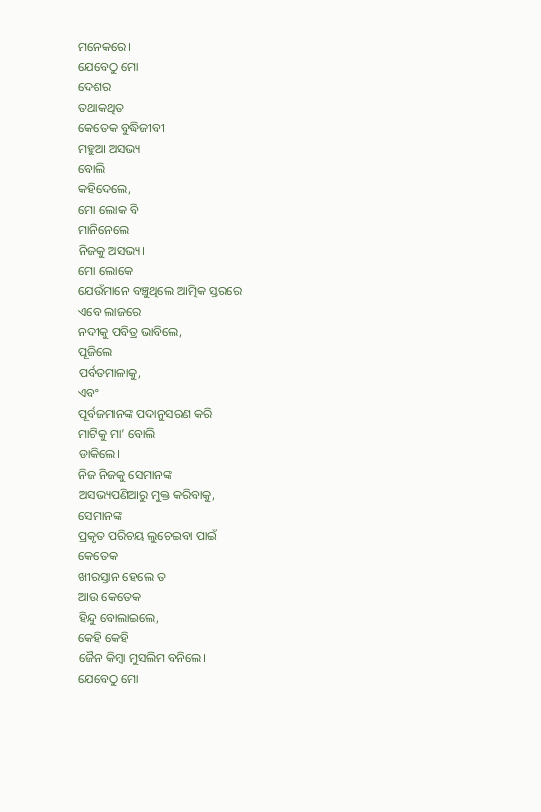ମନେକରେ।
ଯେବେଠୁ ମୋ
ଦେଶର
ତଥାକଥିତ
କେତେକ ବୁଦ୍ଧିଜୀବୀ
ମହୁଆ ଅସଭ୍ୟ
ବୋଲି
କହିଦେଲେ,
ମୋ ଲୋକ ବି
ମାନିନେଲେ
ନିଜକୁ ଅସଭ୍ୟ।
ମୋ ଲୋକେ
ଯେଉଁମାନେ ବଞ୍ଚୁଥିଲେ ଆତ୍ମିକ ସ୍ତରରେ
ଏବେ ଲାଜରେ
ନଦୀକୁ ପବିତ୍ର ଭାବିଲେ,
ପୂଜିଲେ
ପର୍ବତମାଳାକୁ,
ଏବଂ
ପୂର୍ବଜମାନଙ୍କ ପଦାନୁସରଣ କରି
ମାଟିକୁ ମା’ ବୋଲି
ଡାକିଲେ।
ନିଜ ନିଜକୁ ସେମାନଙ୍କ
ଅସଭ୍ୟପଣିଆରୁ ମୁକ୍ତ କରିବାକୁ,
ସେମାନଙ୍କ
ପ୍ରକୃତ ପରିଚୟ ଲୁଚେଇବା ପାଇଁ
କେତେକ
ଖୀରସ୍ତାନ ହେଲେ ତ
ଆଉ କେତେକ
ହିନ୍ଦୁ ବୋଲାଇଲେ,
କେହି କେହି
ଜୈନ କିମ୍ବା ମୁସଲିମ ବନିଲେ।
ଯେବେଠୁ ମୋ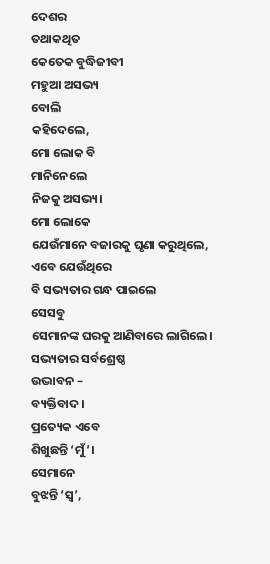ଦେଶର
ତଥାକଥିତ
କେତେକ ବୁଦ୍ଧିଜୀବୀ
ମହୁଆ ଅସଭ୍ୟ
ବୋଲି
କହିଦେଲେ,
ମୋ ଲୋକ ବି
ମାନିନେଲେ
ନିଜକୁ ଅସଭ୍ୟ।
ମୋ ଲୋକେ
ଯେଉଁମାନେ ବଜାରକୁ ଘୃଣା କରୁଥିଲେ,
ଏବେ ଯେଉଁଥିରେ
ବି ସଭ୍ୟତାର ଗନ୍ଧ ପାଇଲେ
ସେସବୁ
ସେମାନଙ୍କ ଘରକୁ ଆଣିବାରେ ଲାଗିଲେ।
ସଭ୍ୟତାର ସର୍ବଶ୍ରେଷ୍ଠ
ଉଦ୍ଭାବନ –
ବ୍ୟକ୍ତିବାଦ।
ପ୍ରତ୍ୟେକ ଏବେ
ଶିଖୁଛନ୍ତି ‘ମୁଁ’।
ସେମାନେ
ବୁଝନ୍ତି ‘ସ୍ଵ’,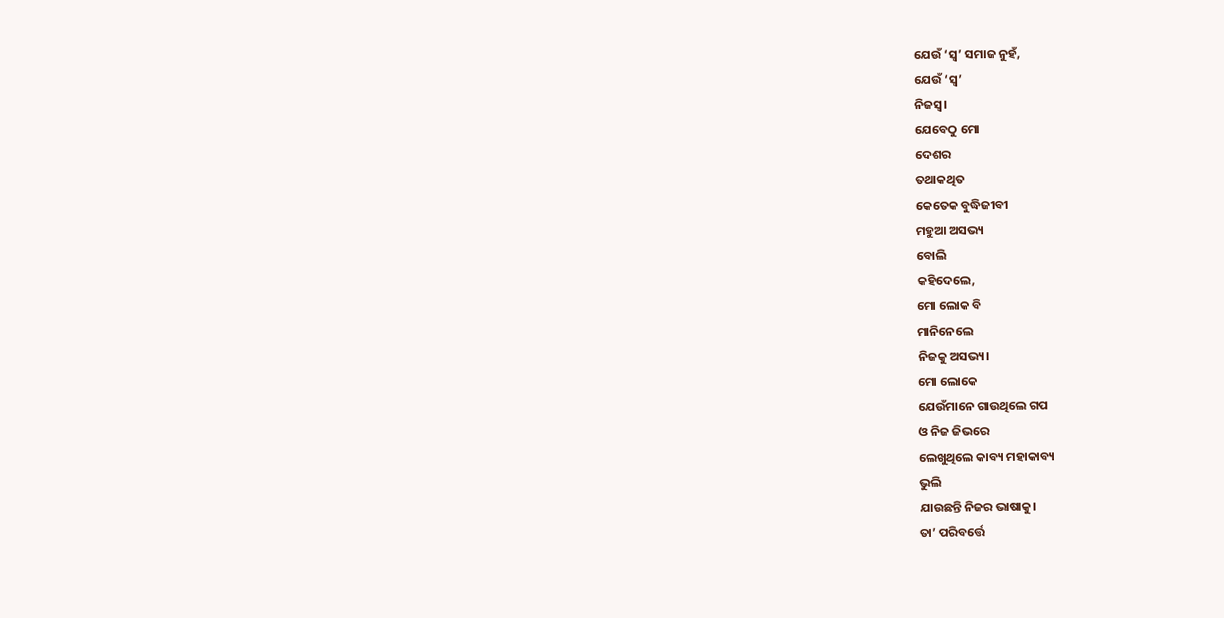ଯେଉଁ ‘ସ୍ଵ’ ସମାଜ ନୁହଁ,
ଯେଉଁ ‘ସ୍ଵ’
ନିଜସ୍ଵ।
ଯେବେଠୁ ମୋ
ଦେଶର
ତଥାକଥିତ
କେତେକ ବୁଦ୍ଧିଜୀବୀ
ମହୁଆ ଅସଭ୍ୟ
ବୋଲି
କହିଦେଲେ,
ମୋ ଲୋକ ବି
ମାନିନେଲେ
ନିଜକୁ ଅସଭ୍ୟ।
ମୋ ଲୋକେ
ଯେଉଁମାନେ ଗାଉଥିଲେ ଗପ
ଓ ନିଜ ଜିଭରେ
ଲେଖୁଥିଲେ କାବ୍ୟ ମହାକାବ୍ୟ
ଭୁଲି
ଯାଉଛନ୍ତି ନିଜର ଭାଷାକୁ।
ତା’ ପରିବର୍ତ୍ତେ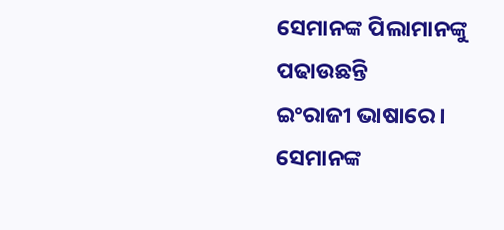ସେମାନଙ୍କ ପିଲାମାନଙ୍କୁ
ପଢାଉଛନ୍ତି
ଇଂରାଜୀ ଭାଷାରେ।
ସେମାନଙ୍କ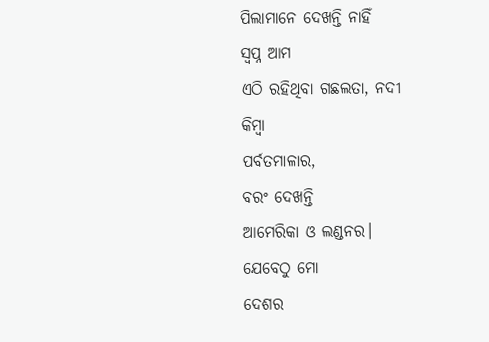ପିଲାମାନେ ଦେଖନ୍ତି ନାହିଁ
ସ୍ଵପ୍ନ ଆମ
ଏଠି ରହିଥିବା ଗଛଲତା, ନଦୀ
କିମ୍ବା
ପର୍ବତମାଳାର,
ବରଂ ଦେଖନ୍ତି
ଆମେରିକା ଓ ଲଣ୍ଡନର।
ଯେବେଠୁ ମୋ
ଦେଶର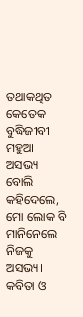ତଥାକଥିତ
କେତେକ ବୁଦ୍ଧିଜୀବୀ
ମହୁଆ ଅସଭ୍ୟ
ବୋଲି
କହିଦେଲେ,
ମୋ ଲୋକ ବି
ମାନିନେଲେ
ନିଜକୁ ଅସଭ୍ୟ।
କବିତା ଓ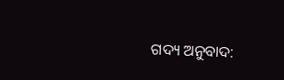ଗଦ୍ୟ ଅନୁବାଦ: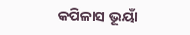କପିଳାସ ଭୂୟାଁ